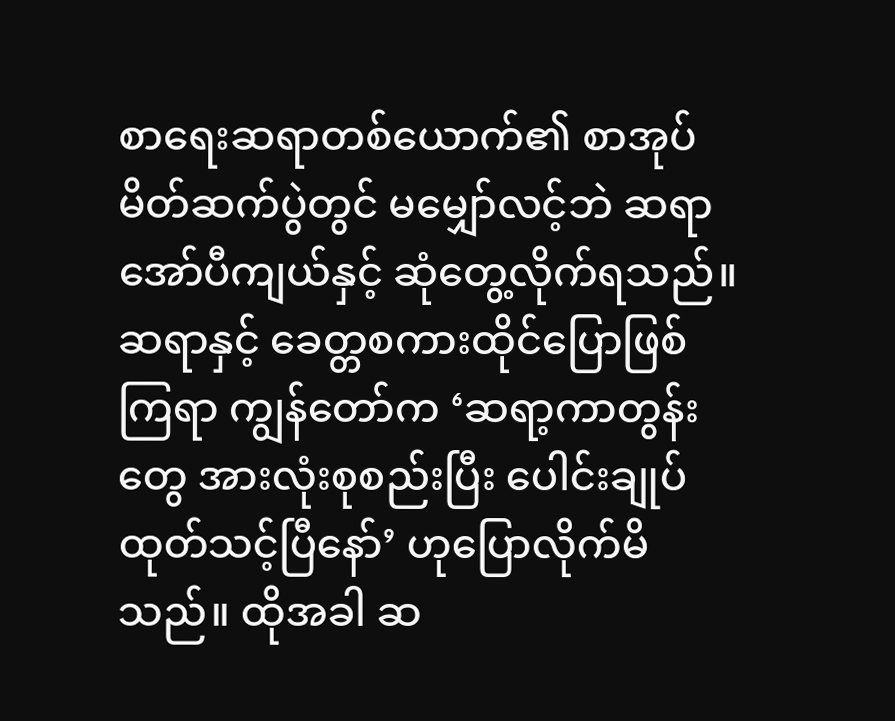စာရေးဆရာတစ်ယောက်၏ စာအုပ်မိတ်ဆက်ပွဲတွင် မမျှော်လင့်ဘဲ ဆရာအော်ပီကျယ်နှင့် ဆုံတွေ့လိုက်ရသည်။ ဆရာနှင့် ခေတ္တစကားထိုင်ပြောဖြစ်ကြရာ ကျွန်တော်က ‘ဆရာ့ကာတွန်းတွေ အားလုံးစုစည်းပြီး ပေါင်းချုပ်ထုတ်သင့်ပြီနော်’ ဟုပြောလိုက်မိသည်။ ထိုအခါ ဆ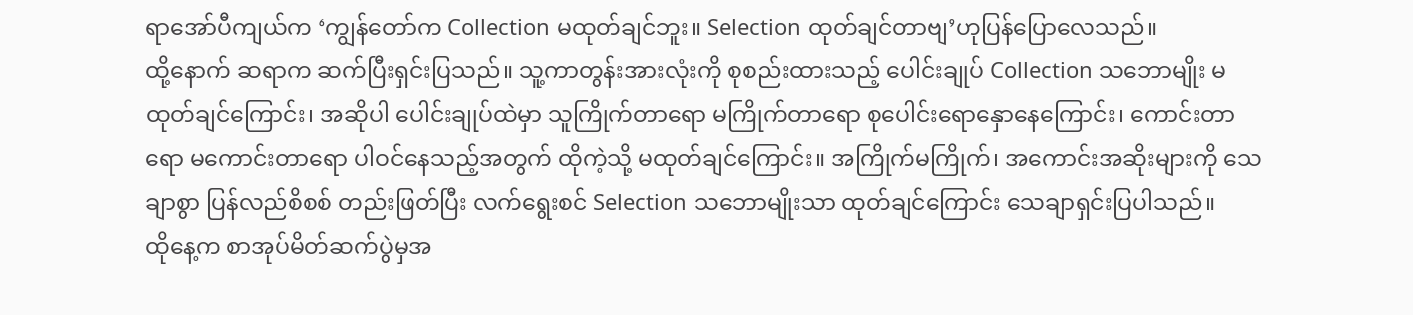ရာအော်ပီကျယ်က ‘ကျွန်တော်က Collection မထုတ်ချင်ဘူး။ Selection ထုတ်ချင်တာဗျ’ဟုပြန်ပြောလေသည်။
ထို့နောက် ဆရာက ဆက်ပြီးရှင်းပြသည်။ သူ့ကာတွန်းအားလုံးကို စုစည်းထားသည့် ပေါင်းချုပ် Collection သဘောမျိုး မထုတ်ချင်ကြောင်း၊ အဆိုပါ ပေါင်းချုပ်ထဲမှာ သူကြိုက်တာရော မကြိုက်တာရော စုပေါင်းရောနှောနေကြောင်း၊ ကောင်းတာရော မကောင်းတာရော ပါဝင်နေသည့်အတွက် ထိုကဲ့သို့ မထုတ်ချင်ကြောင်း။ အကြိုက်မကြိုက်၊ အကောင်းအဆိုးများကို သေချာစွာ ပြန်လည်စိစစ် တည်းဖြတ်ပြီး လက်ရွေးစင် Selection သဘောမျိုးသာ ထုတ်ချင်ကြောင်း သေချာရှင်းပြပါသည်။
ထိုနေ့က စာအုပ်မိတ်ဆက်ပွဲမှအ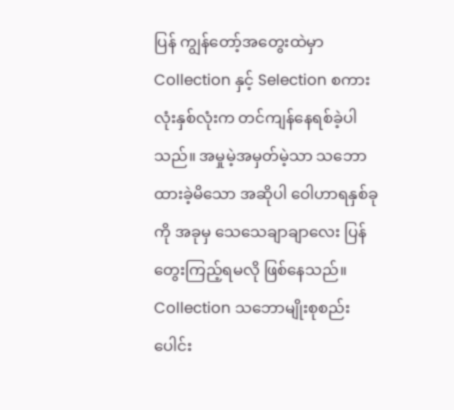ပြန် ကျွန်တော့်အတွေးထဲမှာ Collection နှင့် Selection စကားလုံးနှစ်လုံးက တင်ကျန်နေရစ်ခဲ့ပါသည်။ အမှုမဲ့အမှတ်မဲ့သာ သဘောထားခဲ့မိသော အဆိုပါ ဝေါဟာရနှစ်ခုကို အခုမှ သေသေချာချာလေး ပြန်တွေးကြည့်ရမလို ဖြစ်နေသည်။ Collection သဘောမျိုးစုစည်း ပေါင်း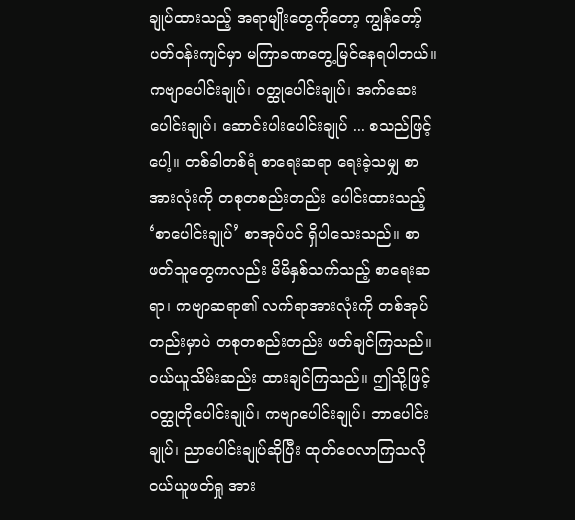ချုပ်ထားသည့် အရာမျိုးတွေကိုတော့ ကျွန်တော့်ပတ်ဝန်းကျင်မှာ မကြာခဏတွေ့မြင်နေရပါတယ်။ ကဗျာပေါင်းချုပ်၊ ဝတ္ထုပေါင်းချုပ်၊ အက်ဆေးပေါင်းချုပ်၊ ဆောင်းပါးပေါင်းချုပ် ... စသည်ဖြင့်ပေါ့။ တစ်ခါတစ်ရံ စာရေးဆရာ ရေးခဲ့သမျှ စာအားလုံးကို တစုတစည်းတည်း ပေါင်းထားသည့် ‘စာပေါင်းချုပ်’ စာအုပ်ပင် ရှိပါသေးသည်။ စာဖတ်သူတွေကလည်း မိမိနှစ်သက်သည့် စာရေးဆရာ၊ ကဗျာဆရာ၏ လက်ရာအားလုံးကို တစ်အုပ်တည်းမှာပဲ တစုတစည်းတည်း ဖတ်ချင်ကြသည်။ ဝယ်ယူသိမ်းဆည်း ထားချင်ကြသည်။ ဤသို့ဖြင့် ဝတ္ထုတိုပေါင်းချုပ်၊ ကဗျာပေါင်းချုပ်၊ ဘာပေါင်းချုပ်၊ ညာပေါင်းချုပ်ဆိုပြီး ထုတ်ဝေလာကြသလို ဝယ်ယူဖတ်ရှု အား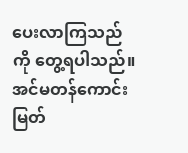ပေးလာကြသည်ကို တွေ့ရပါသည်။ အင်မတန်ကောင်းမြတ်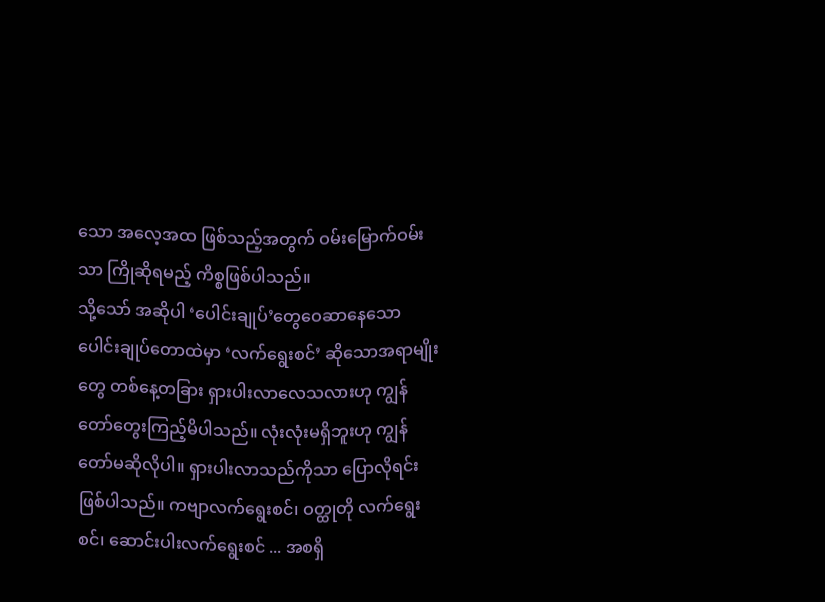သော အလေ့အထ ဖြစ်သည့်အတွက် ဝမ်းမြောက်ဝမ်းသာ ကြိုဆိုရမည့် ကိစ္စဖြစ်ပါသည်။
သို့သော် အဆိုပါ ‘ပေါင်းချုပ်’တွေဝေဆာနေသော ပေါင်းချုပ်တောထဲမှာ ‘လက်ရွေးစင်’ ဆိုသောအရာမျိုးတွေ တစ်နေ့တခြား ရှားပါးလာလေသလားဟု ကျွန်တော်တွေးကြည့်မိပါသည်။ လုံးလုံးမရှိဘူးဟု ကျွန်တော်မဆိုလိုပါ။ ရှားပါးလာသည်ကိုသာ ပြောလိုရင်း ဖြစ်ပါသည်။ ကဗျာလက်ရွေးစင်၊ ဝတ္ထုတို လက်ရွေးစင်၊ ဆောင်းပါးလက်ရွေးစင် ... အစရှိ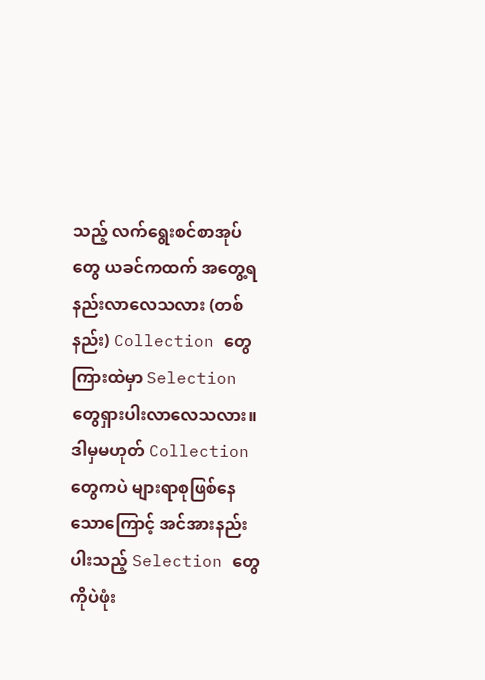သည့် လက်ရွေးစင်စာအုပ်တွေ ယခင်ကထက် အတွေ့ရ နည်းလာလေသလား (တစ်နည်း) Collection တွေကြားထဲမှာ Selection တွေရှားပါးလာလေသလား။ ဒါမှမဟုတ် Collection တွေကပဲ များရာစုဖြစ်နေသောကြောင့် အင်အားနည်းပါးသည့် Selection တွေကိုပဲဖုံး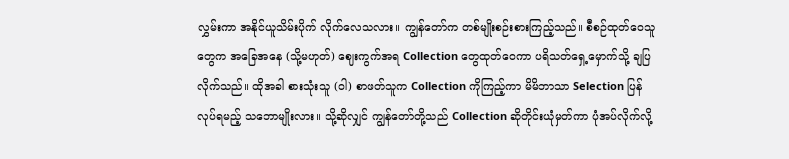လွှမ်းကာ အနိုင်ယူသိမ်းပိုက် လိုက်လေသလား။ ကျွန်တော်က တစ်မျိုးစဉ်းစားကြည့်သည်။ စီစဉ်ထုတ်ဝေသူတွေက အခြေအနေ (သို့မဟုတ်) ဈေးကွက်အရ Collection တွေထုတ်ဝေကာ ပရိသတ်ရှေ့မှောက်သို့ ချပြလိုက်သည်။ ထိုအခါ စားသုံးသူ (ဝါ) စာဖတ်သူက Collection ကိုကြည့်ကာ မိမိဘာသာ Selection ပြန်လုပ်ရမည့် သဘောမျိုးလား။ သို့ဆိုလျှင် ကျွန်တော်တို့သည် Collection ဆိုတိုင်းယုံမှတ်ကာ ပုံအပ်လိုက်လို့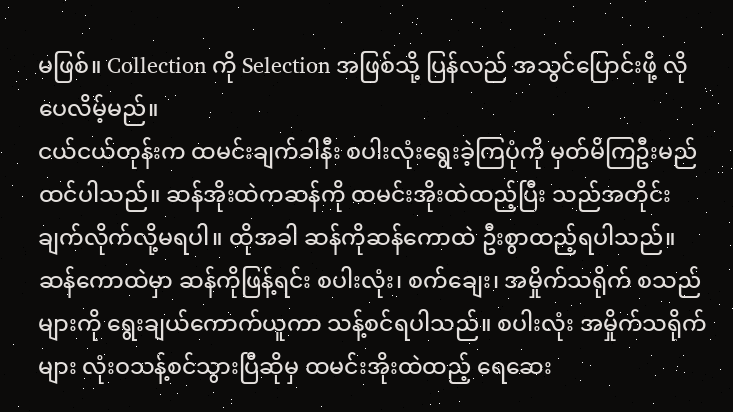မဖြစ်။ Collection ကို Selection အဖြစ်သို့ ပြန်လည် အသွင်ပြောင်းဖို့ လိုပေလိမ့်မည်။
ငယ်ငယ်တုန်းက ထမင်းချက်ခါနီး စပါးလုံးရွေးခဲ့ကြပုံကို မှတ်မိကြဦးမည် ထင်ပါသည်။ ဆန်အိုးထဲကဆန်ကို ထမင်းအိုးထဲထည့်ပြီး သည်အတိုင်း ချက်လိုက်လို့မရပါ။ ထိုအခါ ဆန်ကိုဆန်ကောထဲ ဦးစွာထည့်ရပါသည်။ ဆန်ကောထဲမှာ ဆန်ကိုဖြန့်ရင်း စပါးလုံး၊ စက်ချေး၊ အမှိုက်သရိုက် စသည်များကို ရွေးချယ်ကောက်ယူကာ သန့်စင်ရပါသည်။ စပါးလုံး အမှိုက်သရိုက်များ လုံးဝသန့်စင်သွားပြီဆိုမှ ထမင်းအိုးထဲထည့် ရေဆေး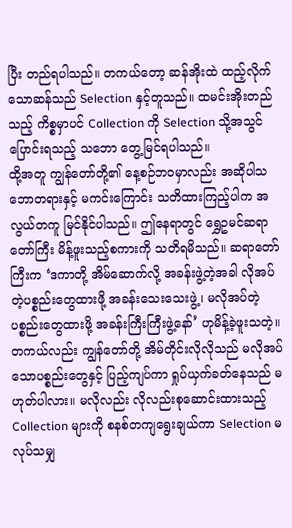ပြီး တည်ရပါသည်။ တကယ်တော့ ဆန်အိုးထဲ ထည့်လိုက်သောဆန်သည် Selection နှင့်တူသည်။ ထမင်းအိုးတည်သည့် ကိစ္စမှာပင် Collection ကို Selection သို့အသွင်ပြောင်းရသည့် သဘော တွေ့မြင်ရပါသည်။
ထို့အတူ ကျွန်တော်တို့၏ နေ့စဉ်ဘဝမှာလည်း အဆိုပါသဘောတရားနှင့် မကင်းကြောင်း သတိထားကြည့်ပါက အလွယ်တကူ မြင်နိုင်ပါသည်။ ဤနေရာတွင် ရွှေဥမင်ဆရာတော်ကြီး မိန့်ဖူးသည့်စကားကို သတိရမိသည်။ ဆရာတော်ကြီးက ‘ဒကာတို့ အိမ်ဆောက်လို့ အခန်းဖွဲ့တဲ့အခါ လိုအပ်တဲ့ပစ္စည်းတွေထားဖို့ အခန်းသေးသေးဖွဲ့၊ မလိုအပ်တဲ့ ပစ္စည်းတွေထားဖို့ အခန်းကြီးကြီးဖွဲ့နော်’ ဟုမိန့်ခဲ့ဖူးသတဲ့။ တကယ်လည်း ကျွန်တော်တို့ အိမ်တိုင်းလိုလိုသည် မလိုအပ်သောပစ္စည်းတွေနှင့် ပြည့်ကျပ်ကာ ရှုပ်ယှက်ခတ်နေသည် မဟုတ်ပါလား။ မလိုလည်း လိုလည်းစုဆောင်းထားသည့် Collection များကို စနစ်တကျရွေးချယ်ကာ Selection မလုပ်သမျှ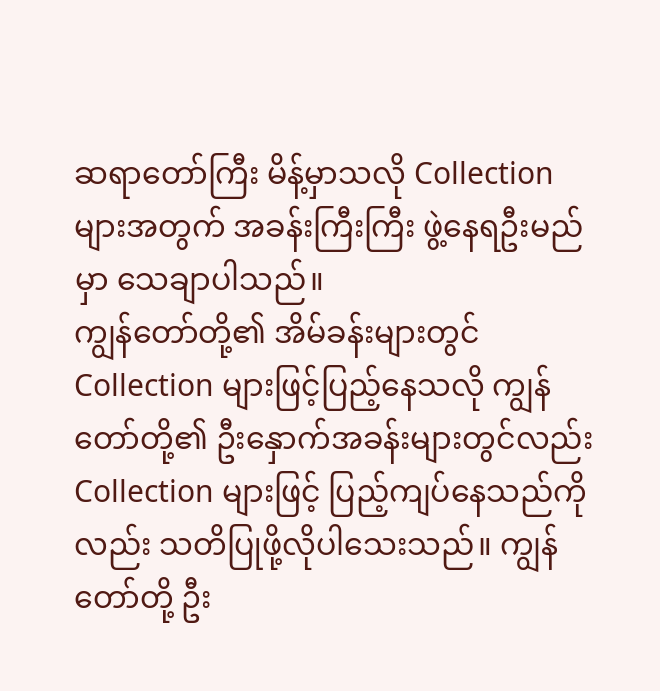ဆရာတော်ကြီး မိန့်မှာသလို Collection များအတွက် အခန်းကြီးကြီး ဖွဲ့နေရဦးမည်မှာ သေချာပါသည်။
ကျွန်တော်တို့၏ အိမ်ခန်းများတွင် Collection များဖြင့်ပြည့်နေသလို ကျွန်တော်တို့၏ ဦးနှောက်အခန်းများတွင်လည်း Collection များဖြင့် ပြည့်ကျပ်နေသည်ကိုလည်း သတိပြုဖို့လိုပါသေးသည်။ ကျွန်တော်တို့ ဦး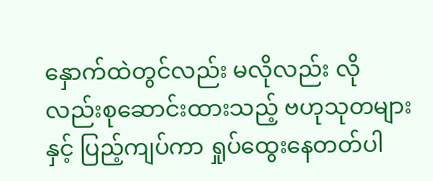နှောက်ထဲတွင်လည်း မလိုလည်း လိုလည်းစုဆောင်းထားသည့် ဗဟုသုတများနှင့် ပြည့်ကျပ်ကာ ရှုပ်ထွေးနေတတ်ပါ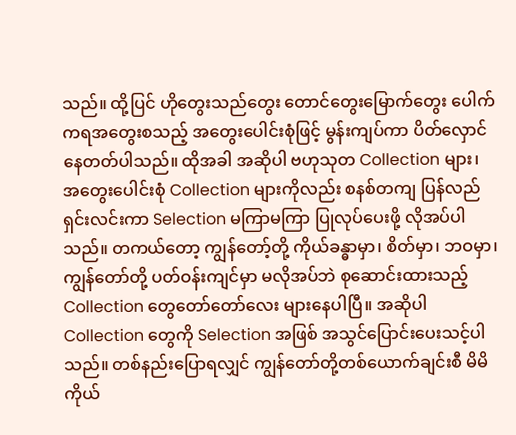သည်။ ထို့ပြင် ဟိုတွေးသည်တွေး တောင်တွေးမြောက်တွေး ပေါက်ကရအတွေးစသည့် အတွေးပေါင်းစုံဖြင့် မွန်းကျပ်ကာ ပိတ်လှောင် နေတတ်ပါသည်။ ထိုအခါ အဆိုပါ ဗဟုသုတ Collection များ၊ အတွေးပေါင်းစုံ Collection များကိုလည်း စနစ်တကျ ပြန်လည်ရှင်းလင်းကာ Selection မကြာမကြာ ပြုလုပ်ပေးဖို့ လိုအပ်ပါသည်။ တကယ်တော့ ကျွန်တော့်တို့ ကိုယ်ခန္ဓာမှာ၊ စိတ်မှာ၊ ဘဝမှာ၊ ကျွန်တော်တို့ ပတ်ဝန်းကျင်မှာ မလိုအပ်ဘဲ စုဆောင်းထားသည့် Collection တွေတော်တော်လေး များနေပါပြီ။ အဆိုပါ Collection တွေကို Selection အဖြစ် အသွင်ပြောင်းပေးသင့်ပါသည်။ တစ်နည်းပြောရလျှင် ကျွန်တော်တို့တစ်ယောက်ချင်းစီ မိမိကိုယ်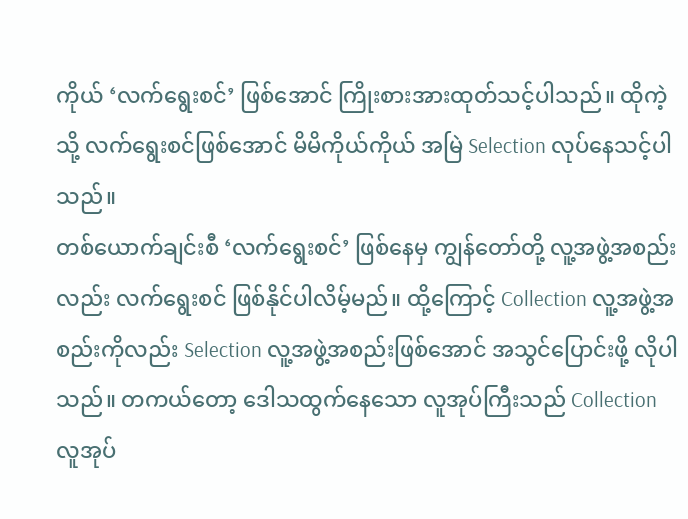ကိုယ် ‘လက်ရွေးစင်’ ဖြစ်အောင် ကြိုးစားအားထုတ်သင့်ပါသည်။ ထိုကဲ့သို့ လက်ရွေးစင်ဖြစ်အောင် မိမိကိုယ်ကိုယ် အမြဲ Selection လုပ်နေသင့်ပါသည်။
တစ်ယောက်ချင်းစီ ‘လက်ရွေးစင်’ ဖြစ်နေမှ ကျွန်တော်တို့ လူ့အဖွဲ့အစည်းလည်း လက်ရွေးစင် ဖြစ်နိုင်ပါလိမ့်မည်။ ထို့ကြောင့် Collection လူ့အဖွဲ့အစည်းကိုလည်း Selection လူ့အဖွဲ့အစည်းဖြစ်အောင် အသွင်ပြောင်းဖို့ လိုပါသည်။ တကယ်တော့ ဒေါသထွက်နေသော လူအုပ်ကြီးသည် Collection လူအုပ်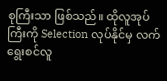စုကြီးသာ ဖြစ်သည်။ ထိုလူအုပ်ကြီးကို Selection လုပ်နိုင်မှ လက်ရွေးစင်လူ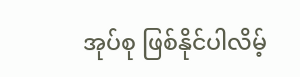အုပ်စု ဖြစ်နိုင်ပါလိမ့်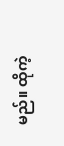မည်။ ထိုကဲ့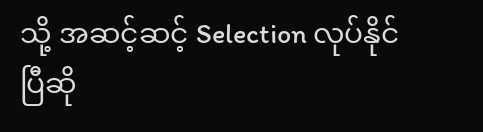သို့ အဆင့်ဆင့် Selection လုပ်နိုင်ပြီဆို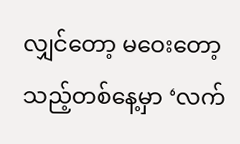လျှင်တော့ မဝေးတော့သည့်တစ်နေ့မှာ ‘လက်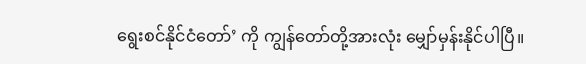ရွေးစင်နိုင်ငံတော်’ ကို ကျွန်တော်တို့အားလုံး မျှော်မှန်းနိုင်ပါပြီ။